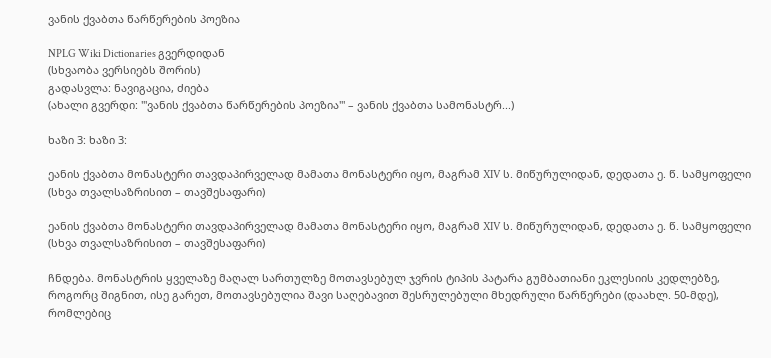ვანის ქვაბთა წარწერების პოეზია

NPLG Wiki Dictionaries გვერდიდან
(სხვაობა ვერსიებს შორის)
გადასვლა: ნავიგაცია, ძიება
(ახალი გვერდი: '''ვანის ქვაბთა წარწერების პოეზია''' – ვანის ქვაბთა სამონასტრ...)

ხაზი 3: ხაზი 3:

ეანის ქვაბთა მონასტერი თავდაპირველად მამათა მონასტერი იყო, მაგრამ XIV ს. მიწურულიდან, დედათა ე. წ. სამყოფელი (სხვა თვალსაზრისით – თავშესაფარი)

ეანის ქვაბთა მონასტერი თავდაპირველად მამათა მონასტერი იყო, მაგრამ XIV ს. მიწურულიდან, დედათა ე. წ. სამყოფელი (სხვა თვალსაზრისით – თავშესაფარი)

ჩნდება. მონასტრის ყველაზე მაღალ სართულზე მოთავსებულ ჯვრის ტიპის პატარა გუმბათიანი ეკლესიის კედლებზე, როგორც შიგნით, ისე გარეთ, მოთავსებულია შავი საღებავით შესრულებული მხედრული წარწერები (დაახლ. 50-მდე), რომლებიც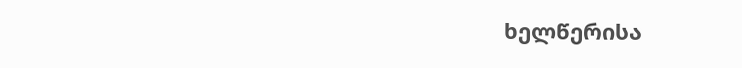ხელწერისა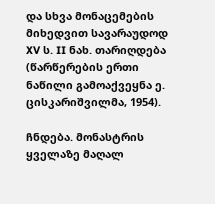და სხვა მონაცემების მიხედვით სავარაუდოდ XV ს. II ნახ. თარიღდება (წარწერების ერთი ნაწილი გამოაქვეყნა ე. ცისკარიშვილმა, 1954).

ჩნდება. მონასტრის ყველაზე მაღალ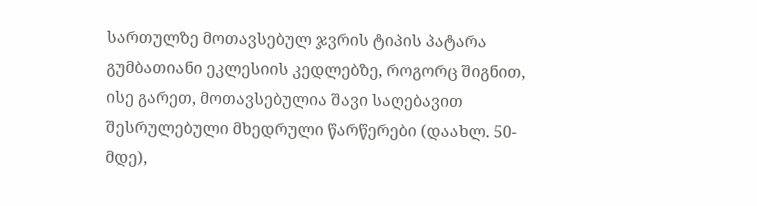სართულზე მოთავსებულ ჯვრის ტიპის პატარა გუმბათიანი ეკლესიის კედლებზე, როგორც შიგნით, ისე გარეთ, მოთავსებულია შავი საღებავით შესრულებული მხედრული წარწერები (დაახლ. 50-მდე),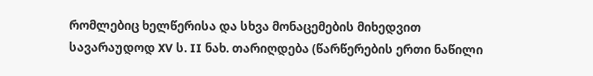რომლებიც ხელწერისა და სხვა მონაცემების მიხედვით სავარაუდოდ XV ს. II ნახ. თარიღდება (წარწერების ერთი ნაწილი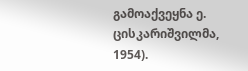გამოაქვეყნა ე. ცისკარიშვილმა, 1954).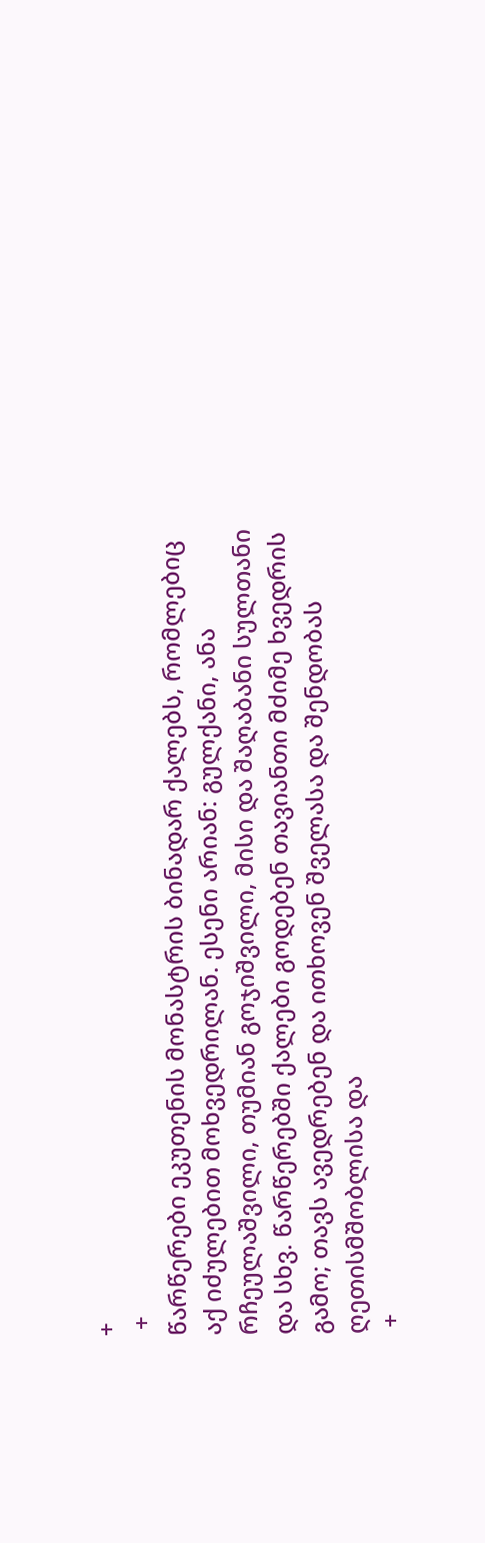+
 +
წარწერები ეკუთენის მონასტრის ბინადარ ქალებს, რომლებიც აქ იძულებით მოხვედრილან. ესენი არიან: გულქანი, ანა რჩეულაშვილი, თუმიან გოჯიშვილი, მისი და შაღაბანი სულთანი და სხვ. წარწერებში ქალები გოდებენ თავიანთი მძიმე ხვედრის გამო; თავს ავედრებენ და ითხოვენ შველასა და შენდობას ღეთისმშობლისა და
 +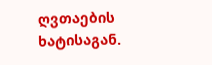ღვთაების ხატისაგან.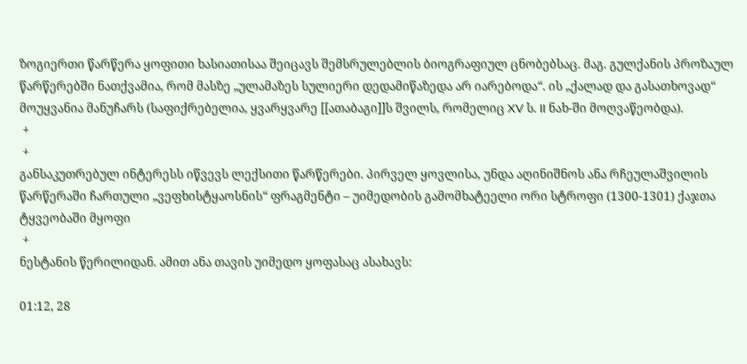ზოგიერთი წარწერა ყოფითი ხასიათისაა შეიცავს შემსრულებლის ბიოგრაფიულ ცნობებსაც. მაგ. გულქანის პროზაულ წარწერებში ნათქვამია, რომ მასზე „ულამაზეს სულიერი დედამიწაზედა არ იარებოდა“. ის „ქალად და გასათხოვად“ მოუყვანია მანუჩარს (საფიქრებელია, ყვარყვარე [[ათაბაგი]]ს შვილს, რომელიც XV ს. II ნახ-ში მოღვაწეობდა).
 +
 +
განსაკუთრებულ ინტერესს იწვევს ლექსითი წარწერები. პირველ ყოვლისა, უნდა აღინიშნოს ანა რჩეულაშვილის წარწერაში ჩართული „ვეფხისტყაოსნის“ ფრაგმენტი – უიმედობის გამომხატეელი ორი სტროფი (1300-1301) ქაჯთა ტყვეობაში მყოფი
 +
ნესტანის წერილიდან. ამით ანა თავის უიმედო ყოფასაც ასახავს:

01:12, 28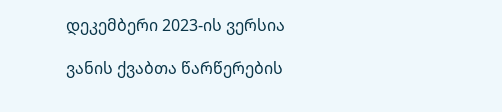დეკემბერი 2023-ის ვერსია

ვანის ქვაბთა წარწერების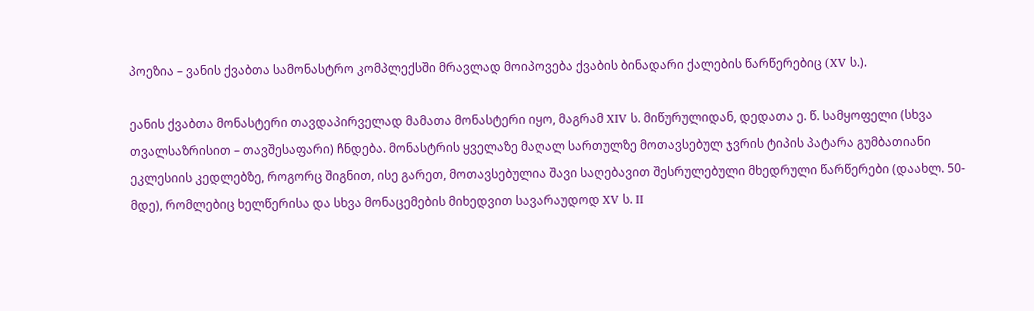პოეზია – ვანის ქვაბთა სამონასტრო კომპლექსში მრავლად მოიპოვება ქვაბის ბინადარი ქალების წარწერებიც (XV ს.).

ეანის ქვაბთა მონასტერი თავდაპირველად მამათა მონასტერი იყო, მაგრამ XIV ს. მიწურულიდან, დედათა ე. წ. სამყოფელი (სხვა თვალსაზრისით – თავშესაფარი) ჩნდება. მონასტრის ყველაზე მაღალ სართულზე მოთავსებულ ჯვრის ტიპის პატარა გუმბათიანი ეკლესიის კედლებზე, როგორც შიგნით, ისე გარეთ, მოთავსებულია შავი საღებავით შესრულებული მხედრული წარწერები (დაახლ. 50-მდე), რომლებიც ხელწერისა და სხვა მონაცემების მიხედვით სავარაუდოდ XV ს. II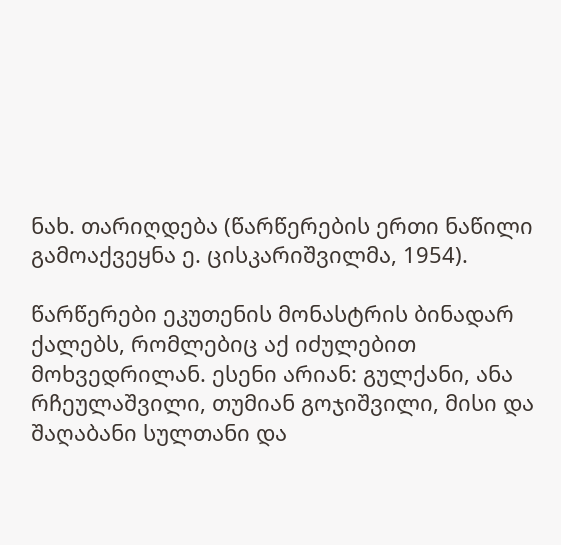ნახ. თარიღდება (წარწერების ერთი ნაწილი გამოაქვეყნა ე. ცისკარიშვილმა, 1954).

წარწერები ეკუთენის მონასტრის ბინადარ ქალებს, რომლებიც აქ იძულებით მოხვედრილან. ესენი არიან: გულქანი, ანა რჩეულაშვილი, თუმიან გოჯიშვილი, მისი და შაღაბანი სულთანი და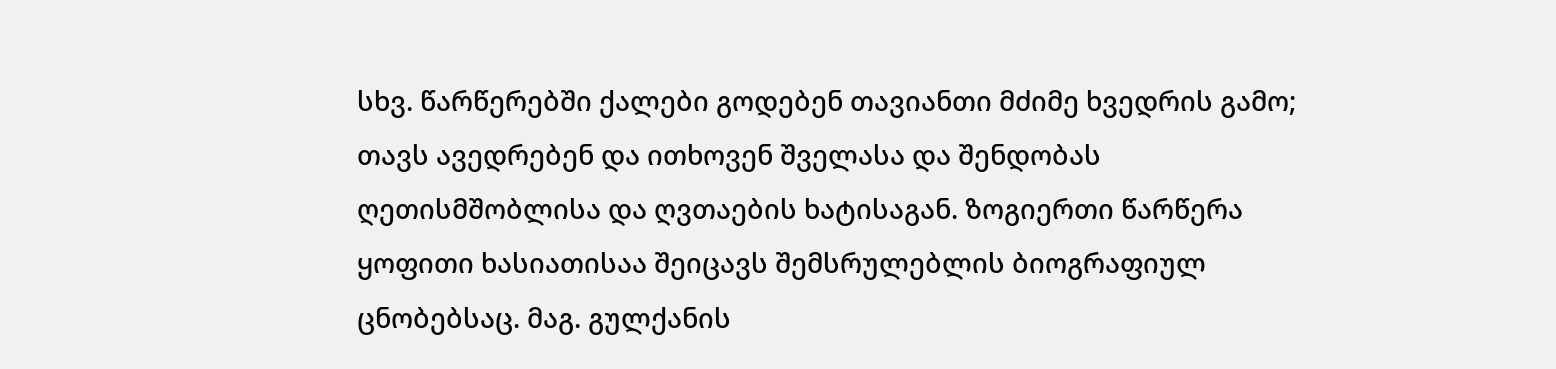სხვ. წარწერებში ქალები გოდებენ თავიანთი მძიმე ხვედრის გამო; თავს ავედრებენ და ითხოვენ შველასა და შენდობას ღეთისმშობლისა და ღვთაების ხატისაგან. ზოგიერთი წარწერა ყოფითი ხასიათისაა შეიცავს შემსრულებლის ბიოგრაფიულ ცნობებსაც. მაგ. გულქანის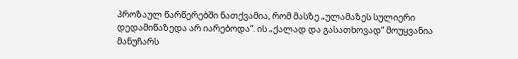პროზაულ წარწერებში ნათქვამია, რომ მასზე „ულამაზეს სულიერი დედამიწაზედა არ იარებოდა“. ის „ქალად და გასათხოვად“ მოუყვანია მანუჩარს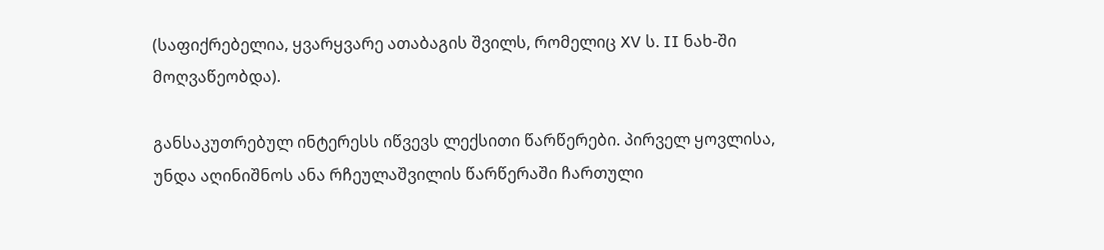(საფიქრებელია, ყვარყვარე ათაბაგის შვილს, რომელიც XV ს. II ნახ-ში მოღვაწეობდა).

განსაკუთრებულ ინტერესს იწვევს ლექსითი წარწერები. პირველ ყოვლისა, უნდა აღინიშნოს ანა რჩეულაშვილის წარწერაში ჩართული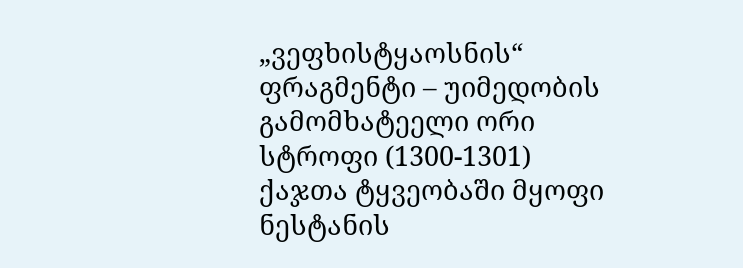„ვეფხისტყაოსნის“ ფრაგმენტი – უიმედობის გამომხატეელი ორი სტროფი (1300-1301) ქაჯთა ტყვეობაში მყოფი ნესტანის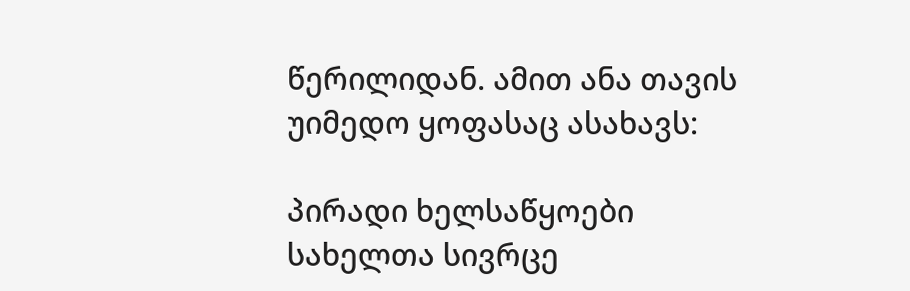წერილიდან. ამით ანა თავის უიმედო ყოფასაც ასახავს:

პირადი ხელსაწყოები
სახელთა სივრცე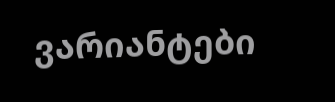ვარიანტები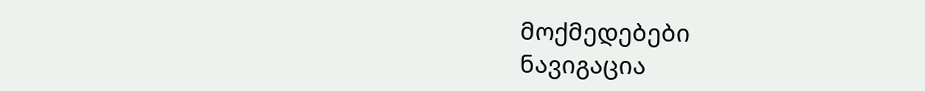მოქმედებები
ნავიგაცია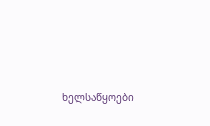ხელსაწყოები